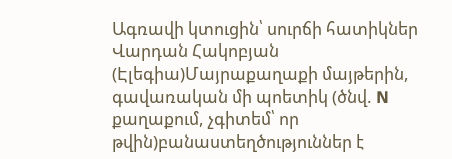Ագռավի կտուցին՝ սուրճի հատիկներ
Վարդան Հակոբյան
(Էլեգիա)Մայրաքաղաքի մայթերին, գավառական մի պոետիկ (ծնվ. N քաղաքում, չգիտեմ՝ որ թվին)բանաստեղծություններ է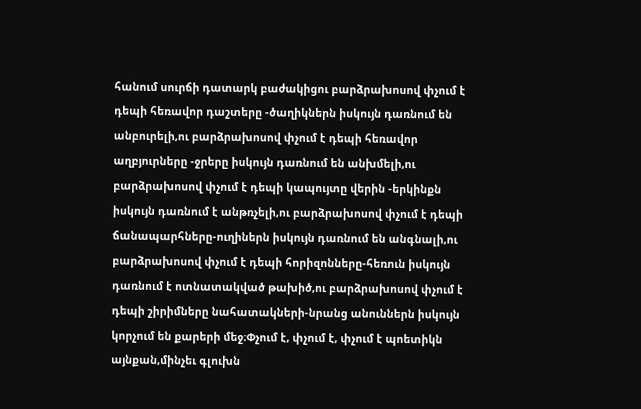հանում սուրճի դատարկ բաժակիցու բարձրախոսով փչում է դեպի հեռավոր դաշտերը -ծաղիկներն իսկույն դառնում են անբուրելի,ու բարձրախոսով փչում է դեպի հեռավոր աղբյուրները -ջրերը իսկույն դառնում են անխմելի,ու բարձրախոսով փչում է դեպի կապույտը վերին -երկինքն իսկույն դառնում է անթռչելի,ու բարձրախոսով փչում է դեպի ճանապարհները-ուղիներն իսկույն դառնում են անգնալի,ու բարձրախոսով փչում է դեպի հորիզոնները-հեռուն իսկույն դառնում է ոտնատակված թախիծ,ու բարձրախոսով փչում է դեպի շիրիմները նահատակների-նրանց անուններն իսկույն կորչում են քարերի մեջ։Փչում է, փչում է, փչում է պոետիկն այնքան,մինչեւ գլուխն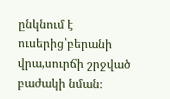ընկնում է ուսերից՝բերանի վրա,սուրճի շրջված բաժակի նման։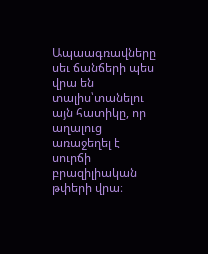Ապաագռավները սեւ ճանճերի պես վրա են տալիս՝տանելու այն հատիկը, որ աղալուց առաջեղել է սուրճի բրազիլիական թփերի վրա։